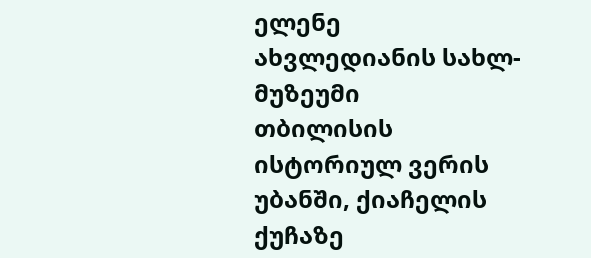ელენე ახვლედიანის სახლ-მუზეუმი
თბილისის ისტორიულ ვერის უბანში, ქიაჩელის ქუჩაზე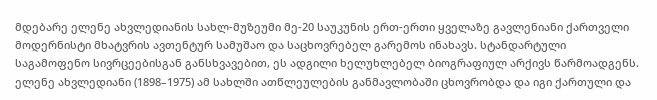მდებარე ელენე ახვლედიანის სახლ-მუზეუმი მე-20 საუკუნის ერთ-ერთი ყველაზე გავლენიანი ქართველი მოდერნისტი მხატვრის ავთენტურ სამუშაო და საცხოვრებელ გარემოს ინახავს. სტანდარტული საგამოფენო სივრცეებისგან განსხვავებით, ეს ადგილი ხელუხლებელ ბიოგრაფიულ არქივს წარმოადგენს. ელენე ახვლედიანი (1898–1975) ამ სახლში ათწლეულების განმავლობაში ცხოვრობდა და იგი ქართული და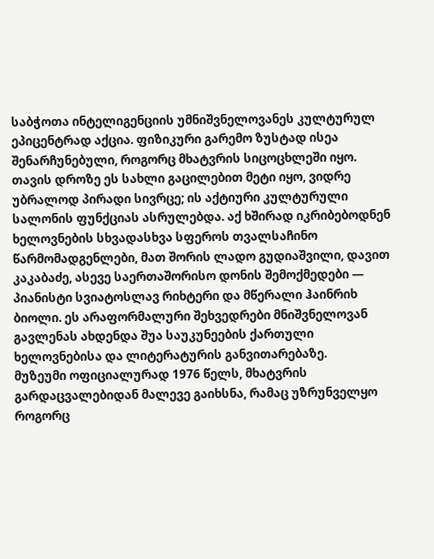საბჭოთა ინტელიგენციის უმნიშვნელოვანეს კულტურულ ეპიცენტრად აქცია. ფიზიკური გარემო ზუსტად ისეა შენარჩუნებული, როგორც მხატვრის სიცოცხლეში იყო.
თავის დროზე ეს სახლი გაცილებით მეტი იყო, ვიდრე უბრალოდ პირადი სივრცე; ის აქტიური კულტურული სალონის ფუნქციას ასრულებდა. აქ ხშირად იკრიბებოდნენ ხელოვნების სხვადასხვა სფეროს თვალსაჩინო წარმომადგენლები, მათ შორის ლადო გუდიაშვილი, დავით კაკაბაძე, ასევე საერთაშორისო დონის შემოქმედები — პიანისტი სვიატოსლავ რიხტერი და მწერალი ჰაინრიხ ბიოლი. ეს არაფორმალური შეხვედრები მნიშვნელოვან გავლენას ახდენდა შუა საუკუნეების ქართული ხელოვნებისა და ლიტერატურის განვითარებაზე.
მუზეუმი ოფიციალურად 1976 წელს, მხატვრის გარდაცვალებიდან მალევე გაიხსნა, რამაც უზრუნველყო როგორც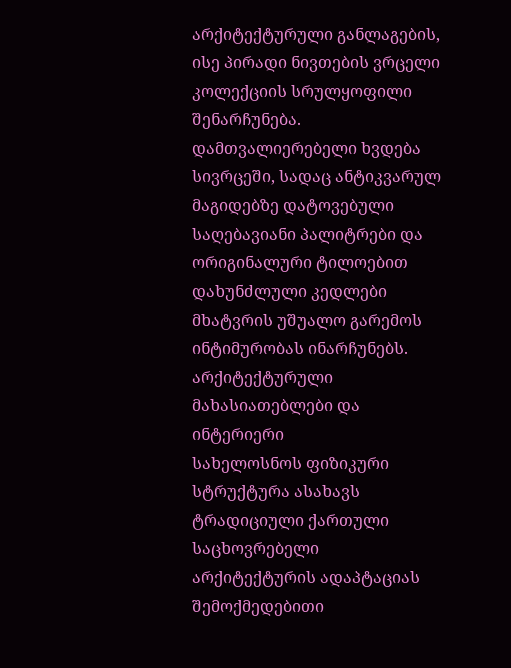არქიტექტურული განლაგების, ისე პირადი ნივთების ვრცელი კოლექციის სრულყოფილი შენარჩუნება. დამთვალიერებელი ხვდება სივრცეში, სადაც ანტიკვარულ მაგიდებზე დატოვებული საღებავიანი პალიტრები და ორიგინალური ტილოებით დახუნძლული კედლები მხატვრის უშუალო გარემოს ინტიმურობას ინარჩუნებს.
არქიტექტურული მახასიათებლები და ინტერიერი
სახელოსნოს ფიზიკური სტრუქტურა ასახავს ტრადიციული ქართული საცხოვრებელი არქიტექტურის ადაპტაციას შემოქმედებითი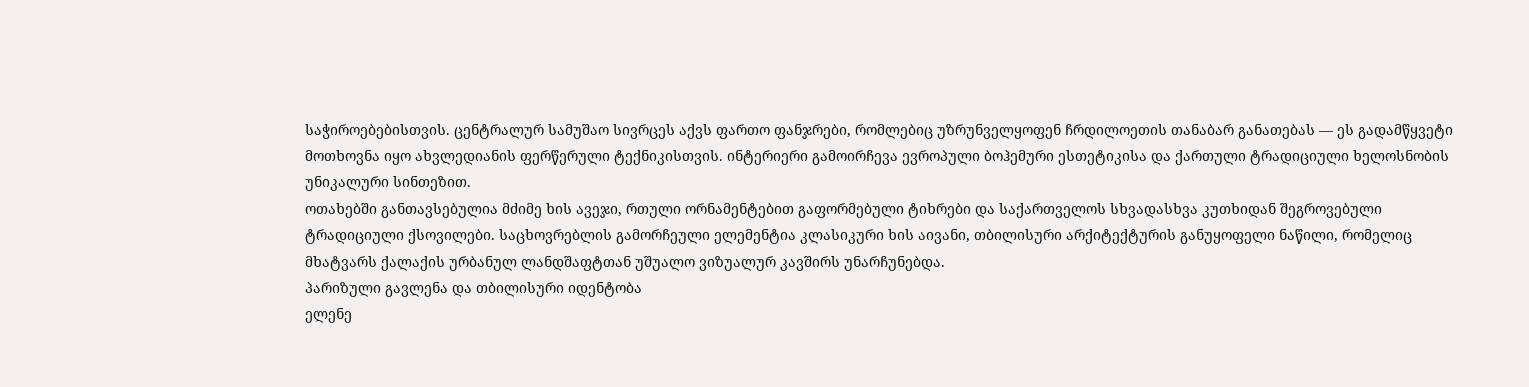საჭიროებებისთვის. ცენტრალურ სამუშაო სივრცეს აქვს ფართო ფანჯრები, რომლებიც უზრუნველყოფენ ჩრდილოეთის თანაბარ განათებას — ეს გადამწყვეტი მოთხოვნა იყო ახვლედიანის ფერწერული ტექნიკისთვის. ინტერიერი გამოირჩევა ევროპული ბოჰემური ესთეტიკისა და ქართული ტრადიციული ხელოსნობის უნიკალური სინთეზით.
ოთახებში განთავსებულია მძიმე ხის ავეჯი, რთული ორნამენტებით გაფორმებული ტიხრები და საქართველოს სხვადასხვა კუთხიდან შეგროვებული ტრადიციული ქსოვილები. საცხოვრებლის გამორჩეული ელემენტია კლასიკური ხის აივანი, თბილისური არქიტექტურის განუყოფელი ნაწილი, რომელიც მხატვარს ქალაქის ურბანულ ლანდშაფტთან უშუალო ვიზუალურ კავშირს უნარჩუნებდა.
პარიზული გავლენა და თბილისური იდენტობა
ელენე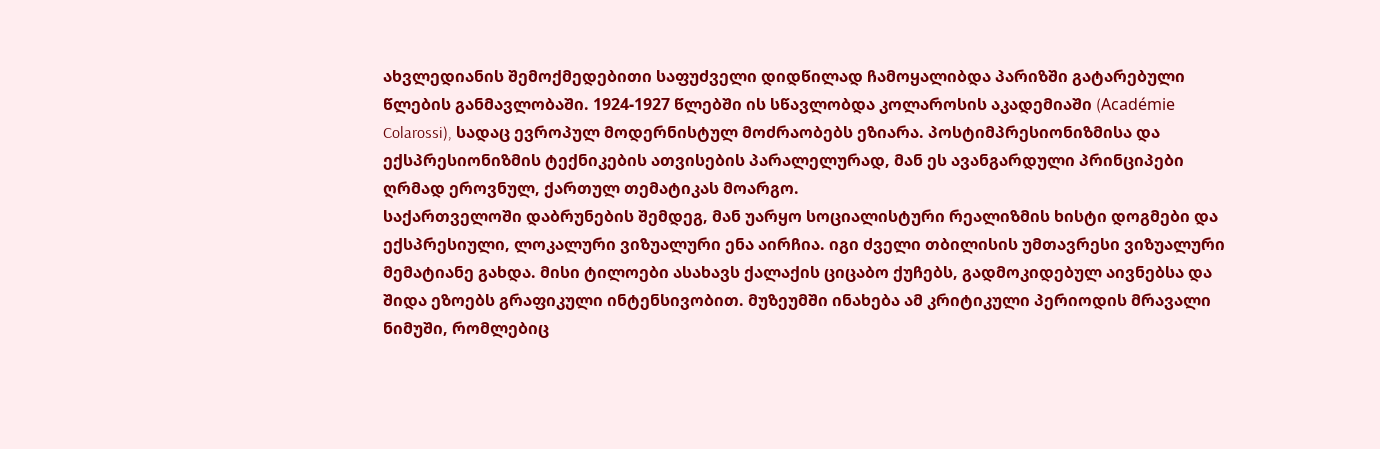ახვლედიანის შემოქმედებითი საფუძველი დიდწილად ჩამოყალიბდა პარიზში გატარებული წლების განმავლობაში. 1924-1927 წლებში ის სწავლობდა კოლაროსის აკადემიაში (Académie Colarossi), სადაც ევროპულ მოდერნისტულ მოძრაობებს ეზიარა. პოსტიმპრესიონიზმისა და ექსპრესიონიზმის ტექნიკების ათვისების პარალელურად, მან ეს ავანგარდული პრინციპები ღრმად ეროვნულ, ქართულ თემატიკას მოარგო.
საქართველოში დაბრუნების შემდეგ, მან უარყო სოციალისტური რეალიზმის ხისტი დოგმები და ექსპრესიული, ლოკალური ვიზუალური ენა აირჩია. იგი ძველი თბილისის უმთავრესი ვიზუალური მემატიანე გახდა. მისი ტილოები ასახავს ქალაქის ციცაბო ქუჩებს, გადმოკიდებულ აივნებსა და შიდა ეზოებს გრაფიკული ინტენსივობით. მუზეუმში ინახება ამ კრიტიკული პერიოდის მრავალი ნიმუში, რომლებიც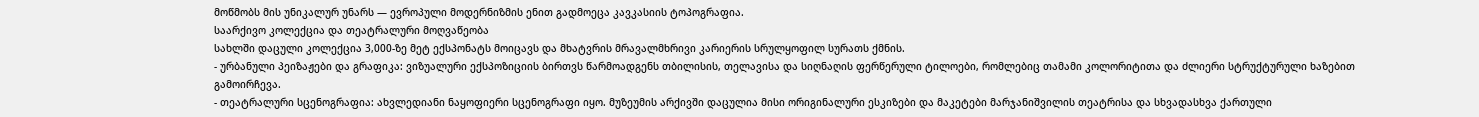მოწმობს მის უნიკალურ უნარს — ევროპული მოდერნიზმის ენით გადმოეცა კავკასიის ტოპოგრაფია.
საარქივო კოლექცია და თეატრალური მოღვაწეობა
სახლში დაცული კოლექცია 3,000-ზე მეტ ექსპონატს მოიცავს და მხატვრის მრავალმხრივი კარიერის სრულყოფილ სურათს ქმნის.
- ურბანული პეიზაჟები და გრაფიკა: ვიზუალური ექსპოზიციის ბირთვს წარმოადგენს თბილისის, თელავისა და სიღნაღის ფერწერული ტილოები, რომლებიც თამამი კოლორიტითა და ძლიერი სტრუქტურული ხაზებით გამოირჩევა.
- თეატრალური სცენოგრაფია: ახვლედიანი ნაყოფიერი სცენოგრაფი იყო. მუზეუმის არქივში დაცულია მისი ორიგინალური ესკიზები და მაკეტები მარჯანიშვილის თეატრისა და სხვადასხვა ქართული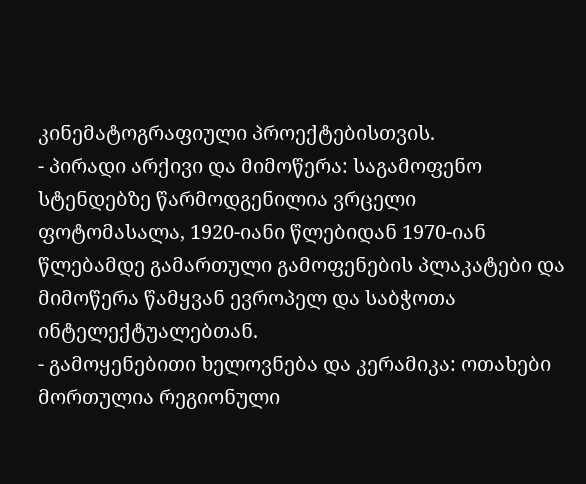კინემატოგრაფიული პროექტებისთვის.
- პირადი არქივი და მიმოწერა: საგამოფენო სტენდებზე წარმოდგენილია ვრცელი ფოტომასალა, 1920-იანი წლებიდან 1970-იან წლებამდე გამართული გამოფენების პლაკატები და მიმოწერა წამყვან ევროპელ და საბჭოთა ინტელექტუალებთან.
- გამოყენებითი ხელოვნება და კერამიკა: ოთახები მორთულია რეგიონული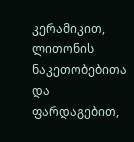კერამიკით, ლითონის ნაკეთობებითა და ფარდაგებით,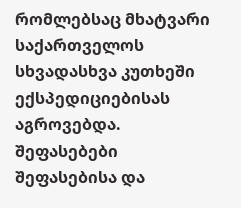რომლებსაც მხატვარი საქართველოს სხვადასხვა კუთხეში ექსპედიციებისას აგროვებდა.
შეფასებები
შეფასებისა და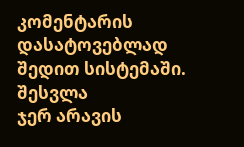კომენტარის დასატოვებლად შედით სისტემაში. შესვლა
ჯერ არავის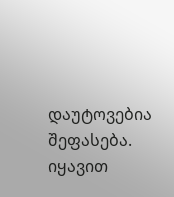დაუტოვებია შეფასება. იყავით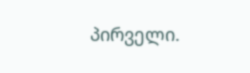პირველი.